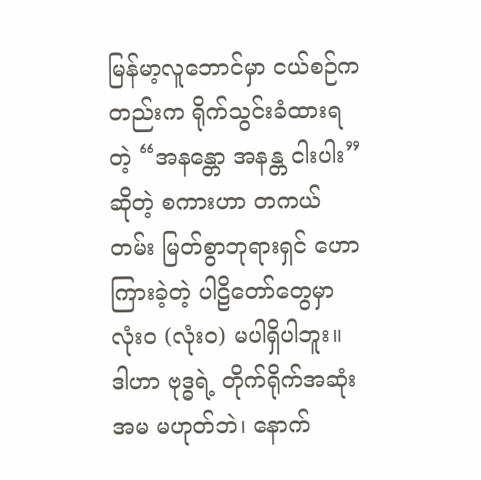မြန်မာ့လူဘောင်မှာ ငယ်စဉ်ကတည်းက ရိုက်သွင်းခံထားရတဲ့ “အနန္တော အနန္တ ငါးပါး” ဆိုတဲ့ စကားဟာ တကယ်တမ်း မြတ်စွာဘုရားရှင် ဟောကြားခဲ့တဲ့ ပါဠိတော်တွေမှာ လုံးဝ (လုံးဝ) မပါရှိပါဘူး။ ဒါဟာ ဗုဒ္ဓရဲ့ တိုက်ရိုက်အဆုံးအမ မဟုတ်ဘဲ၊ နောက်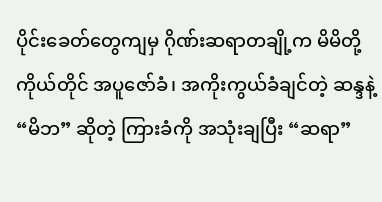ပိုင်းခေတ်တွေကျမှ ဂိုဏ်းဆရာတချို့က မိမိတို့ကိုယ်တိုင် အပူဇော်ခံ၊ အကိုးကွယ်ခံချင်တဲ့ ဆန္ဒနဲ့ “မိဘ” ဆိုတဲ့ ကြားခံကို အသုံးချပြီး “ဆရာ”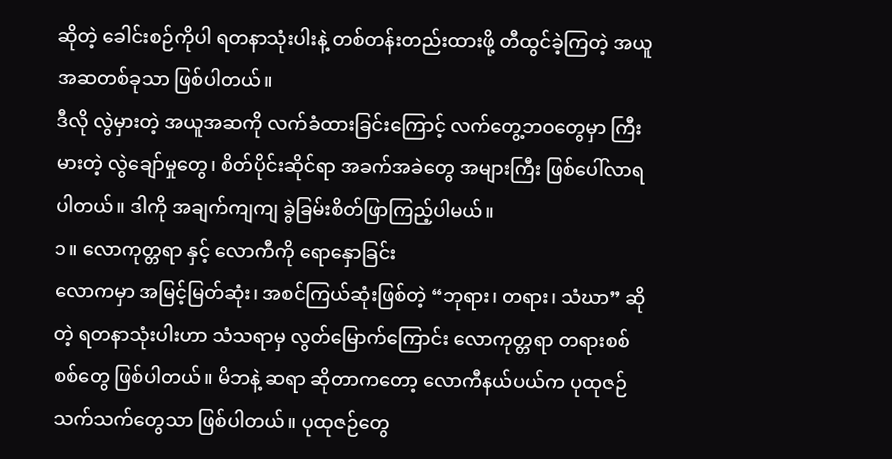ဆိုတဲ့ ခေါင်းစဉ်ကိုပါ ရတနာသုံးပါးနဲ့ တစ်တန်းတည်းထားဖို့ တီထွင်ခဲ့ကြတဲ့ အယူအဆတစ်ခုသာ ဖြစ်ပါတယ်။
ဒီလို လွဲမှားတဲ့ အယူအဆကို လက်ခံထားခြင်းကြောင့် လက်တွေ့ဘဝတွေမှာ ကြီးမားတဲ့ လွဲချော်မှုတွေ၊ စိတ်ပိုင်းဆိုင်ရာ အခက်အခဲတွေ အများကြီး ဖြစ်ပေါ်လာရပါတယ်။ ဒါကို အချက်ကျကျ ခွဲခြမ်းစိတ်ဖြာကြည့်ပါမယ်။
၁။ လောကုတ္တရာ နှင့် လောကီကို ရောနှောခြင်း
လောကမှာ အမြင့်မြတ်ဆုံး၊ အစင်ကြယ်ဆုံးဖြစ်တဲ့ “ဘုရား၊ တရား၊ သံဃာ” ဆိုတဲ့ ရတနာသုံးပါးဟာ သံသရာမှ လွတ်မြောက်ကြောင်း လောကုတ္တရာ တရားစစ်စစ်တွေ ဖြစ်ပါတယ်။ မိဘနဲ့ ဆရာ ဆိုတာကတော့ လောကီနယ်ပယ်က ပုထုဇဉ် သက်သက်တွေသာ ဖြစ်ပါတယ်။ ပုထုဇဉ်တွေ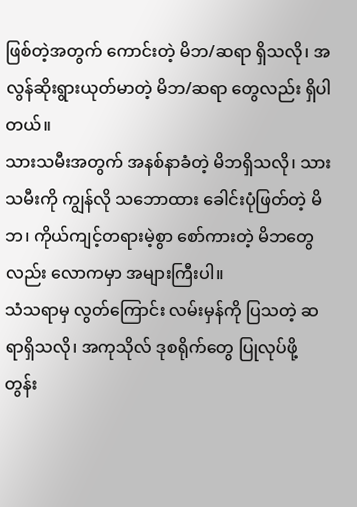ဖြစ်တဲ့အတွက် ကောင်းတဲ့ မိဘ/ဆရာ ရှိသလို၊ အလွန်ဆိုးရွားယုတ်မာတဲ့ မိဘ/ဆရာ တွေလည်း ရှိပါတယ်။
သားသမီးအတွက် အနစ်နာခံတဲ့ မိဘရှိသလို၊ သားသမီးကို ကျွန်လို သဘောထား ခေါင်းပုံဖြတ်တဲ့ မိဘ၊ ကိုယ်ကျင့်တရားမဲ့စွာ စော်ကားတဲ့ မိဘတွေလည်း လောကမှာ အများကြီးပါ။
သံသရာမှ လွတ်ကြောင်း လမ်းမှန်ကို ပြသတဲ့ ဆရာရှိသလို၊ အကုသိုလ် ဒုစရိုက်တွေ ပြုလုပ်ဖို့ တွန်း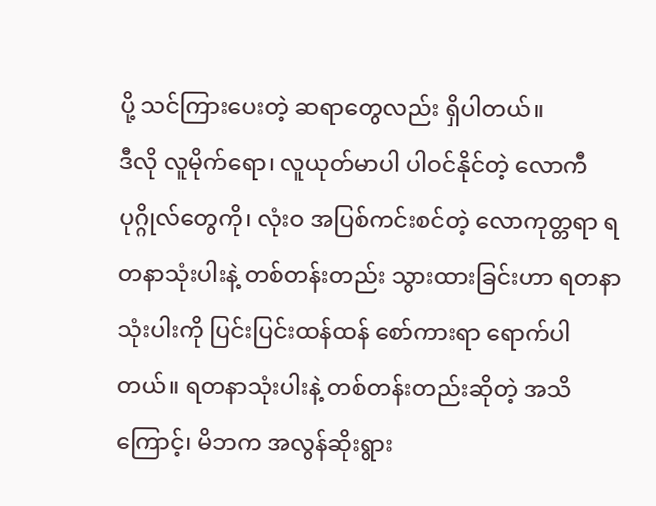ပို့ သင်ကြားပေးတဲ့ ဆရာတွေလည်း ရှိပါတယ်။
ဒီလို လူမိုက်ရော၊ လူယုတ်မာပါ ပါဝင်နိုင်တဲ့ လောကီပုဂ္ဂိုလ်တွေကို၊ လုံးဝ အပြစ်ကင်းစင်တဲ့ လောကုတ္တရာ ရတနာသုံးပါးနဲ့ တစ်တန်းတည်း သွားထားခြင်းဟာ ရတနာသုံးပါးကို ပြင်းပြင်းထန်ထန် စော်ကားရာ ရောက်ပါတယ်။ ရတနာသုံးပါးနဲ့ တစ်တန်းတည်းဆိုတဲ့ အသိကြောင့်၊ မိဘက အလွန်ဆိုးရွား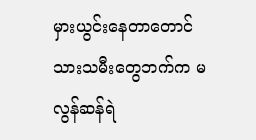မှားယွင်းနေတာတောင် သားသမီးတွေဘက်က မလွန်ဆန်ရဲ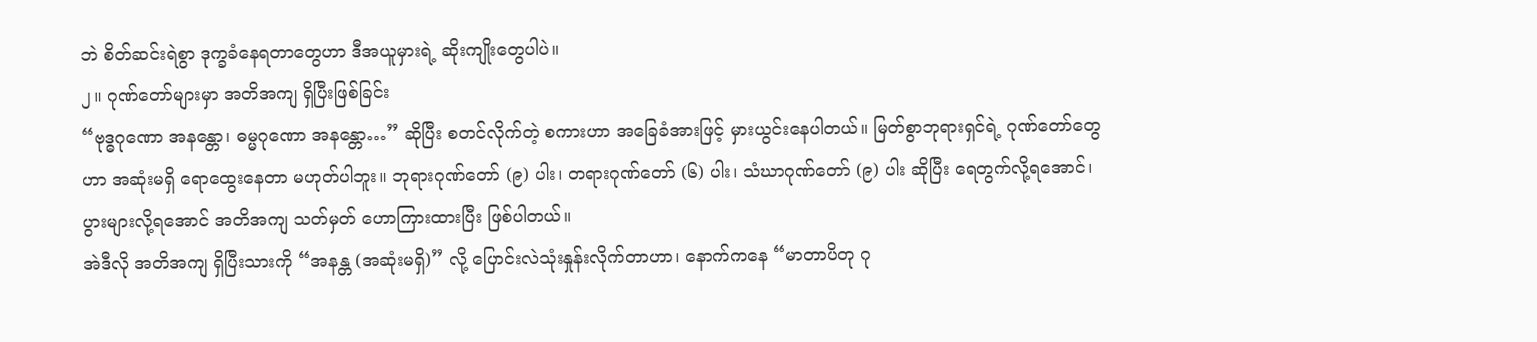ဘဲ စိတ်ဆင်းရဲစွာ ဒုက္ခခံနေရတာတွေဟာ ဒီအယူမှားရဲ့ ဆိုးကျိုးတွေပါပဲ။
၂။ ဂုဏ်တော်များမှာ အတိအကျ ရှိပြီးဖြစ်ခြင်း
“ဗုဒ္ဓဂုဏော အနန္တော၊ ဓမ္မဂုဏော အနန္တော…” ဆိုပြီး စတင်လိုက်တဲ့ စကားဟာ အခြေခံအားဖြင့် မှားယွင်းနေပါတယ်။ မြတ်စွာဘုရားရှင်ရဲ့ ဂုဏ်တော်တွေဟာ အဆုံးမရှိ ရောထွေးနေတာ မဟုတ်ပါဘူး။ ဘုရားဂုဏ်တော် (၉) ပါး၊ တရားဂုဏ်တော် (၆) ပါး၊ သံဃာဂုဏ်တော် (၉) ပါး ဆိုပြီး ရေတွက်လို့ရအောင်၊ ပွားများလို့ရအောင် အတိအကျ သတ်မှတ် ဟောကြားထားပြီး ဖြစ်ပါတယ်။
အဲဒီလို အတိအကျ ရှိပြီးသားကို “အနန္တ (အဆုံးမရှိ)” လို့ ပြောင်းလဲသုံးနှုန်းလိုက်တာဟာ၊ နောက်ကနေ “မာတာပိတု ဂု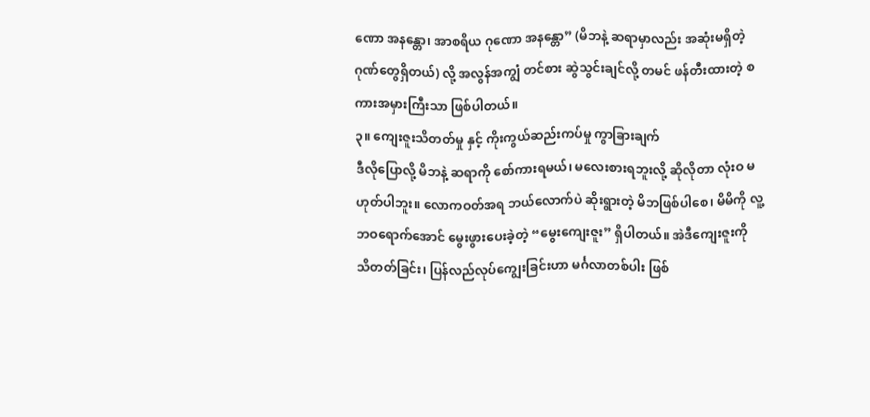ဏော အနန္တော၊ အာစရိယ ဂုဏော အနန္တော” (မိဘနဲ့ ဆရာမှာလည်း အဆုံးမရှိတဲ့ ဂုဏ်တွေရှိတယ်) လို့ အလွန်အကျွံ တင်စား ဆွဲသွင်းချင်လို့ တမင် ဖန်တီးထားတဲ့ စကားအမှားကြီးသာ ဖြစ်ပါတယ်။
၃။ ကျေးဇူးသိတတ်မှု နှင့် ကိုးကွယ်ဆည်းကပ်မှု ကွာခြားချက်
ဒီလိုပြောလို့ မိဘနဲ့ ဆရာကို စော်ကားရမယ်၊ မလေးစားရဘူးလို့ ဆိုလိုတာ လုံးဝ မဟုတ်ပါဘူး။ လောကဝတ်အရ ဘယ်လောက်ပဲ ဆိုးရွားတဲ့ မိဘဖြစ်ပါစေ၊ မိမိကို လူ့ဘဝရောက်အောင် မွေးဖွားပေးခဲ့တဲ့ “မွေးကျေးဇူး” ရှိပါတယ်။ အဲဒီကျေးဇူးကို သိတတ်ခြင်း၊ ပြန်လည်လုပ်ကျွေးခြင်းဟာ မင်္ဂလာတစ်ပါး ဖြစ်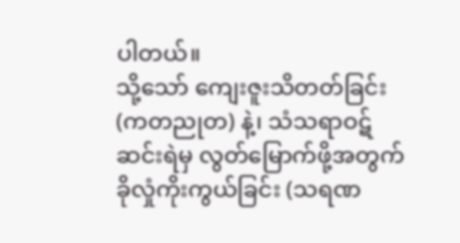ပါတယ်။
သို့သော် ကျေးဇူးသိတတ်ခြင်း (ကတညုတ) နဲ့၊ သံသရာဝဋ်ဆင်းရဲမှ လွတ်မြောက်ဖို့အတွက် ခိုလှုံကိုးကွယ်ခြင်း (သရဏ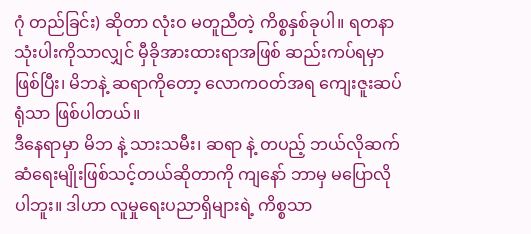ဂုံ တည်ခြင်း) ဆိုတာ လုံးဝ မတူညီတဲ့ ကိစ္စနှစ်ခုပါ။ ရတနာသုံးပါးကိုသာလျှင် မှီခိုအားထားရာအဖြစ် ဆည်းကပ်ရမှာ ဖြစ်ပြီး၊ မိဘနဲ့ ဆရာကိုတော့ လောကဝတ်အရ ကျေးဇူးဆပ်ရုံသာ ဖြစ်ပါတယ်။
ဒီနေရာမှာ မိဘ နဲ့ သားသမီး၊ ဆရာ နဲ့ တပည့် ဘယ်လိုဆက်ဆံရေးမျိုးဖြစ်သင့်တယ်ဆိုတာကို ကျနော် ဘာမှ မပြောလိုပါဘူး။ ဒါဟာ လူမှုရေးပညာရှိများရဲ့ ကိစ္စသာ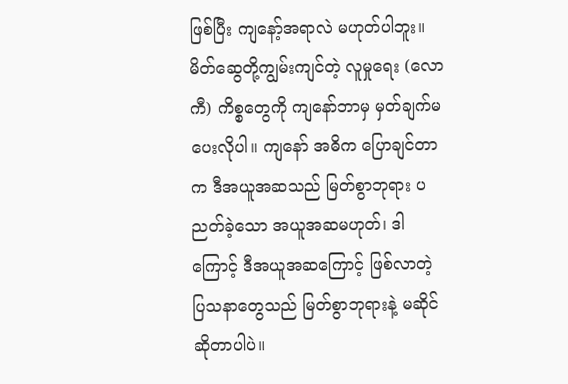ဖြစ်ပြီး ကျနော့်အရာလဲ မဟုတ်ပါဘူး။ မိတ်ဆွေတို့ကျွမ်းကျင်တဲ့ လူမှုရေး (လောကီ) ကိစ္စတွေကို ကျနော်ဘာမှ မှတ်ချက်မပေးလိုပါ။ ကျနော် အဓိက ပြောချင်တာက ဒီအယူအဆသည် မြတ်စွာဘုရား ပညတ်ခဲ့သော အယူအဆမဟုတ်၊ ဒါကြောင့် ဒီအယူအဆကြောင့် ဖြစ်လာတဲ့ ပြသနာတွေသည် မြတ်စွာဘုရားနဲ့ မဆိုင် ဆိုတာပါပဲ။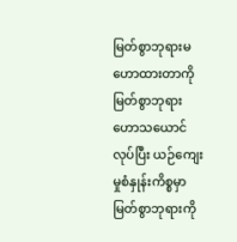မြတ်စွာဘုရားမဟောထားတာကို မြတ်စွာဘုရား ဟောသယောင်လုပ်ပြီး ယဉ်ကျေးမှုစံနှုန်းကိစ္စမှာ မြတ်စွာဘုရားကို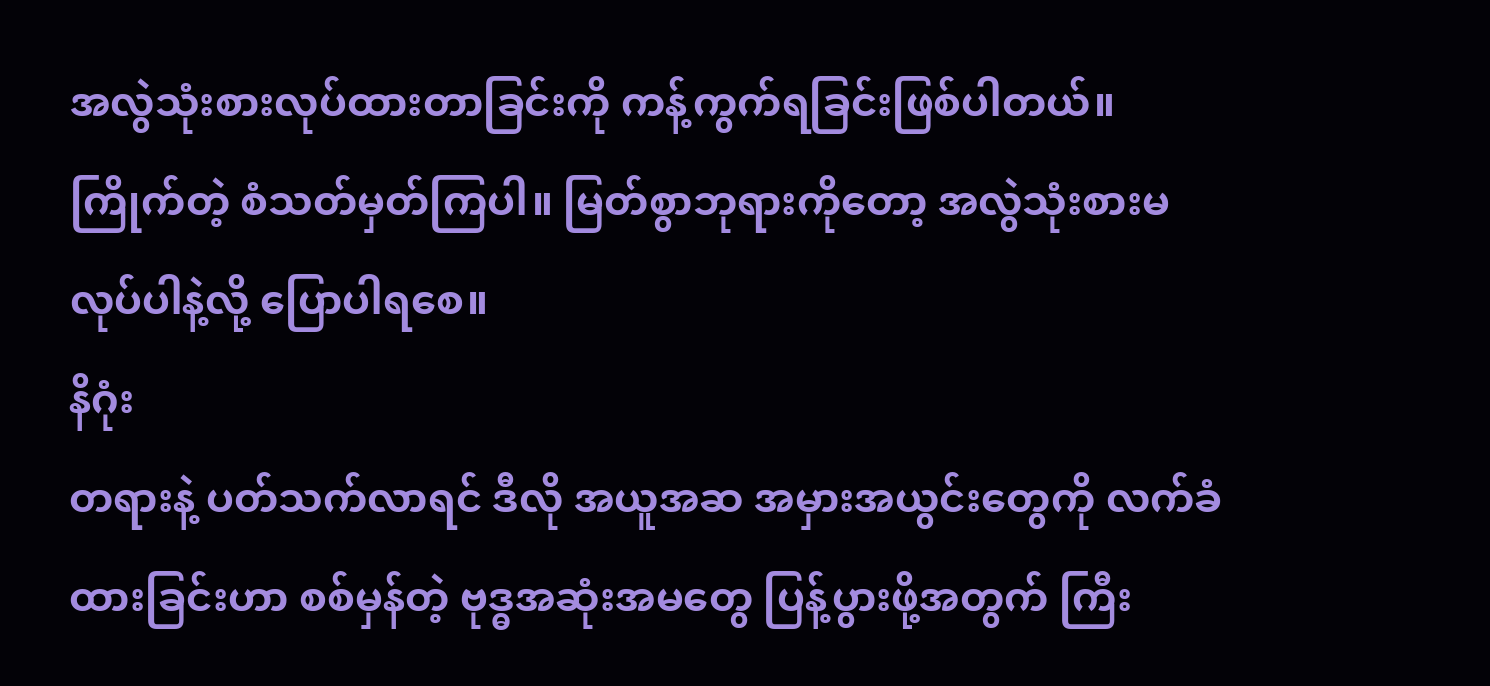အလွဲသုံးစားလုပ်ထားတာခြင်းကို ကန့်ကွက်ရခြင်းဖြစ်ပါတယ်။ ကြိုက်တဲ့ စံသတ်မှတ်ကြပါ။ မြတ်စွာဘုရားကိုတော့ အလွဲသုံးစားမလုပ်ပါနဲ့လို့ ပြောပါရစေ။
နိဂုံး
တရားနဲ့ ပတ်သက်လာရင် ဒီလို အယူအဆ အမှားအယွင်းတွေကို လက်ခံထားခြင်းဟာ စစ်မှန်တဲ့ ဗုဒ္ဓအဆုံးအမတွေ ပြန့်ပွားဖို့အတွက် ကြီး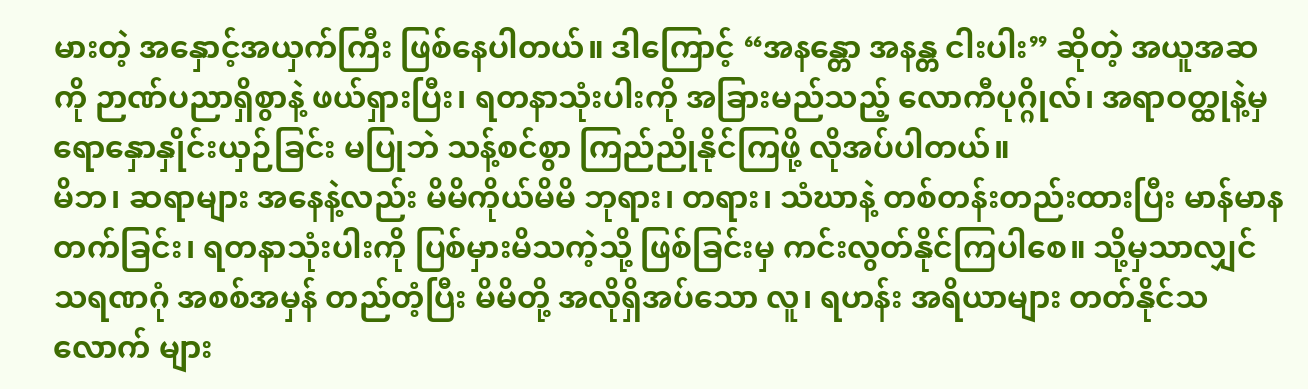မားတဲ့ အနှောင့်အယှက်ကြီး ဖြစ်နေပါတယ်။ ဒါကြောင့် “အနန္တော အနန္တ ငါးပါး” ဆိုတဲ့ အယူအဆကို ဉာဏ်ပညာရှိစွာနဲ့ ဖယ်ရှားပြီး၊ ရတနာသုံးပါးကို အခြားမည်သည့် လောကီပုဂ္ဂိုလ်၊ အရာဝတ္ထုနဲ့မှ ရောနှောနှိုင်းယှဉ်ခြင်း မပြုဘဲ သန့်စင်စွာ ကြည်ညိုနိုင်ကြဖို့ လိုအပ်ပါတယ်။
မိဘ၊ ဆရာများ အနေနဲ့လည်း မိမိကိုယ်မိမိ ဘုရား၊ တရား၊ သံဃာနဲ့ တစ်တန်းတည်းထားပြီး မာန်မာနတက်ခြင်း၊ ရတနာသုံးပါးကို ပြစ်မှားမိသကဲ့သို့ ဖြစ်ခြင်းမှ ကင်းလွတ်နိုင်ကြပါစေ။ သို့မှသာလျှင် သရဏဂုံ အစစ်အမှန် တည်တံ့ပြီး မိမိတို့ အလိုရှိအပ်သော လူ၊ ရဟန်း အရိယာများ တတ်နိုင်သလောက် များ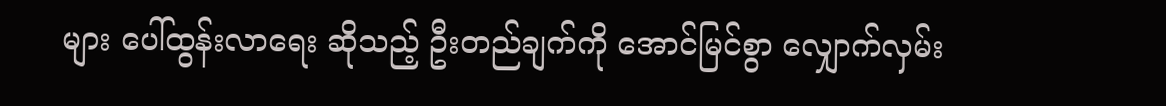များ ပေါ်ထွန်းလာရေး ဆိုသည့် ဦးတည်ချက်ကို အောင်မြင်စွာ လျှောက်လှမ်း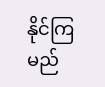နိုင်ကြမည်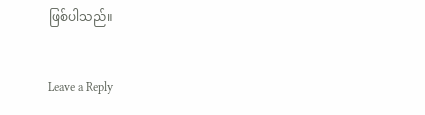ဖြစ်ပါသည်။


Leave a Reply